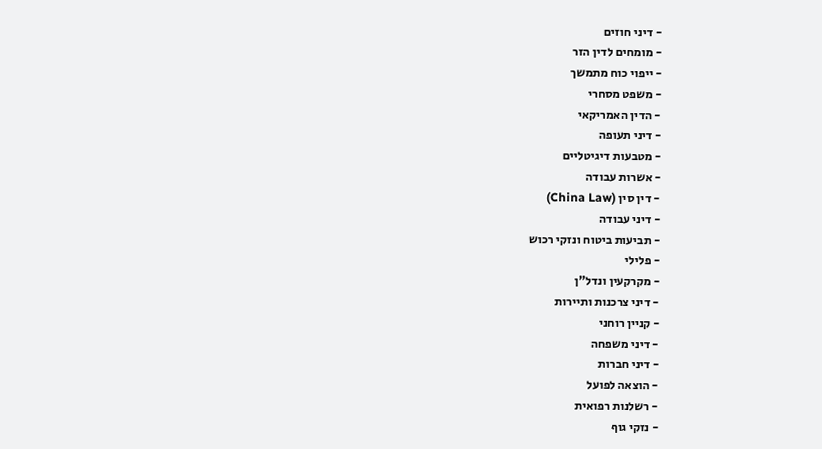- דיני חוזים
- מומחים לדין הזר
- ייפוי כוח מתמשך
- משפט מסחרי
- הדין האמריקאי
- דיני תעופה
- מטבעות דיגיטליים
- אשרות עבודה
- דין סין (China Law)
- דיני עבודה
- תביעות ביטוח ונזקי רכוש
- פלילי
- מקרקעין ונדל"ן
- דיני צרכנות ותיירות
- קניין רוחני
- דיני משפחה
- דיני חברות
- הוצאה לפועל
- רשלנות רפואית
- נזקי גוף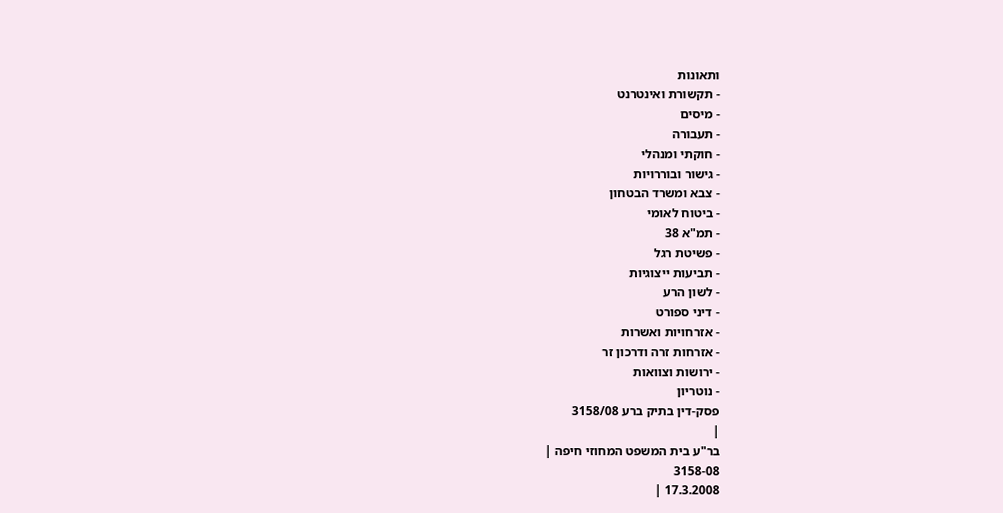ותאונות
- תקשורת ואינטרנט
- מיסים
- תעבורה
- חוקתי ומנהלי
- גישור ובוררויות
- צבא ומשרד הבטחון
- ביטוח לאומי
- תמ"א 38
- פשיטת רגל
- תביעות ייצוגיות
- לשון הרע
- דיני ספורט
- אזרחויות ואשרות
- אזרחות זרה ודרכון זר
- ירושות וצוואות
- נוטריון
פסק-דין בתיק ברע 3158/08
|
בר"ע בית המשפט המחוזי חיפה |
3158-08
17.3.2008 |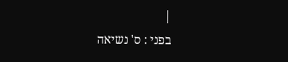|
בפני : ס' נשיאה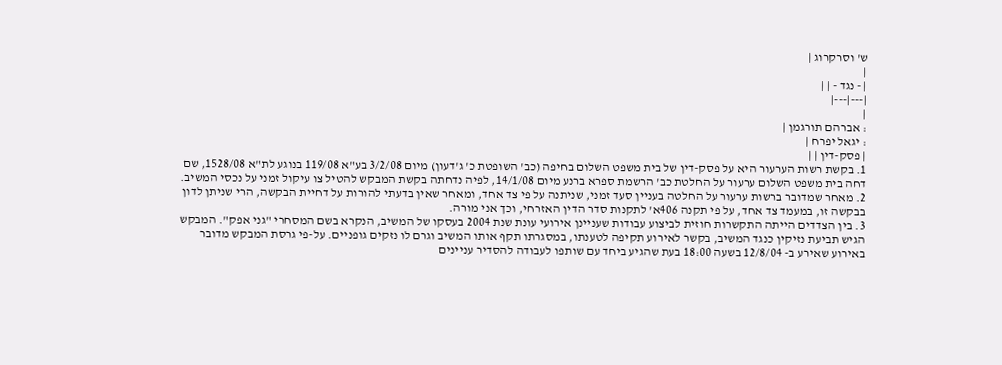ש' וסרקרוג |
|
| - נגד - | |
|---|---|
|
: אברהם תורגמן |
: יגאל יפרח |
| פסק-דין | |
1. בקשת רשות הערעור היא על פסק-דין של בית משפט השלום בחיפה (כב' השופטת כ' ג'דעון) מיום 3/2/08 בע"א 119/08 בנוגע לת"א 1528/08, שם דחה בית משפט השלום ערעור על החלטת כב' הרשמת ספרא ברנע מיום 14/1/08, לפיה נדחתה בקשת המבקש להטיל צו עיקול זמני על נכסי המשיב.
2. מאחר שמדובר ברשות ערעור על החלטה בעניין סעד זמני, שניתנה על פי צד אחד, ומאחר שאין בדעתי להורות על דחיית הבקשה, הרי שניתן לדון בבקשה זו, במעמד צד אחד, על פי תקנה 406א' לתקנות סדר הדין האזרחי, וכך אני מורה.
3. בין הצדדים הייתה התקשרות חוזית לביצוע עבודות שעניינן אירועי עונת שנת 2004 בעסקו של המשיב, הנקרא בשם המסחרי "גני אפק". המבקש הגיש תביעת נזיקין כנגד המשיב, בקשר לאירוע תקיפה לטענתו, במסגרתו תקף אותו המשיב וגרם לו נזקים גופניים. על-פי גרסת המבקש מדובר באירוע שאירע ב- 12/8/04 בשעה 18:00 בעת שהגיע ביחד עם שותפו לעבודה להסדיר עניינים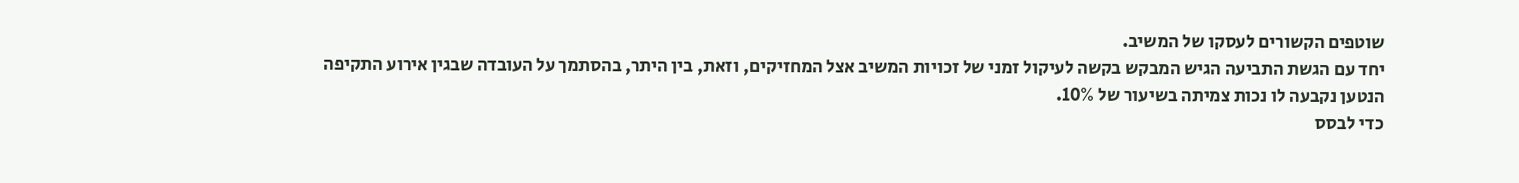שוטפים הקשורים לעסקו של המשיב.
יחד עם הגשת התביעה הגיש המבקש בקשה לעיקול זמני של זכויות המשיב אצל המחזיקים, וזאת, בין היתר, בהסתמך על העובדה שבגין אירוע התקיפה הנטען נקבעה לו נכות צמיתה בשיעור של 10%.
כדי לבסס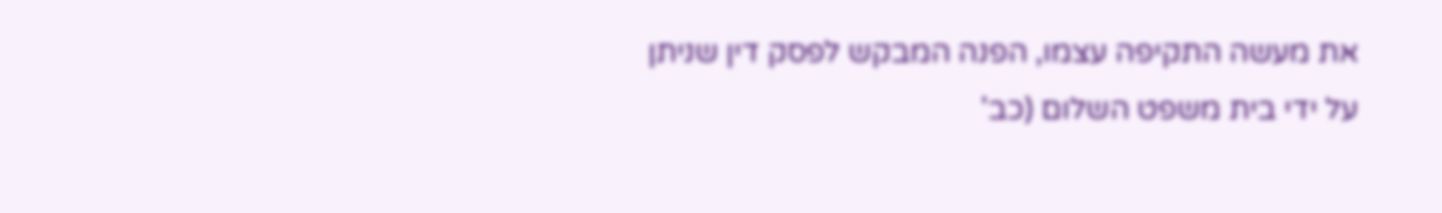את מעשה התקיפה עצמו, הפנה המבקש לפסק דין שניתן על ידי בית משפט השלום (כב'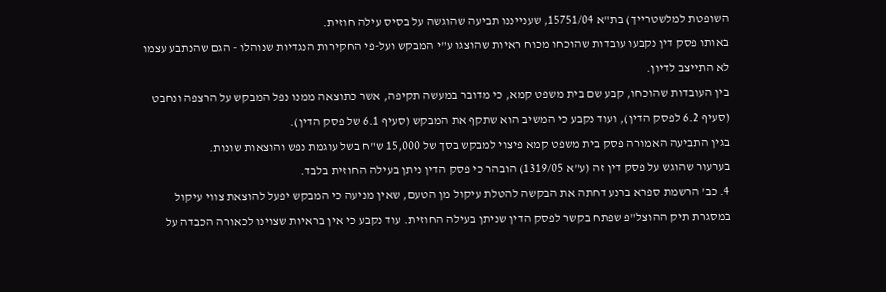השופטת למלשטרייך) בת"א 15751/04, שענייננו תביעה שהוגשה על בסיס עילה חוזית.
באותו פסק דין נקבעו עובדות שהוכחו מכוח ראיות שהוצגו ע"י המבקש ועל-פי החקירות הנגדיות שנוהלו - הגם שהנתבע עצמו לא התייצב לדיון.
בין העובדות שהוכחו, קבע שם בית משפט קמא, כי מדובר במעשה תקיפה, אשר כתוצאה ממנו נפל המבקש על הרצפה ונחבט (סעיף 6.2 לפסק הדין), ועוד נקבע כי המשיב הוא שתקף את המבקש (סעיף 6.1 של פסק הדין).
בגין התביעה האמורה פסק בית משפט קמא פיצוי למבקש בסך של 15,000 ש"ח בשל עוגמת נפש והוצאות שונות.
בערעור שהוגש על פסק דין זה (ע"א 1319/05) הובהר כי פסק הדין ניתן בעילה החוזית בלבד.
4. כב' הרשמת ספרא ברנע דחתה את הבקשה להטלת עיקול מן הטעם, שאין מניעה כי המבקש יפעל להוצאת צווי עיקול במסגרת תיק ההוצל"פ שפתח בקשר לפסק הדין שניתן בעילה החוזית. עוד נקבע כי אין בראיות שצוינו לכאורה הכבדה על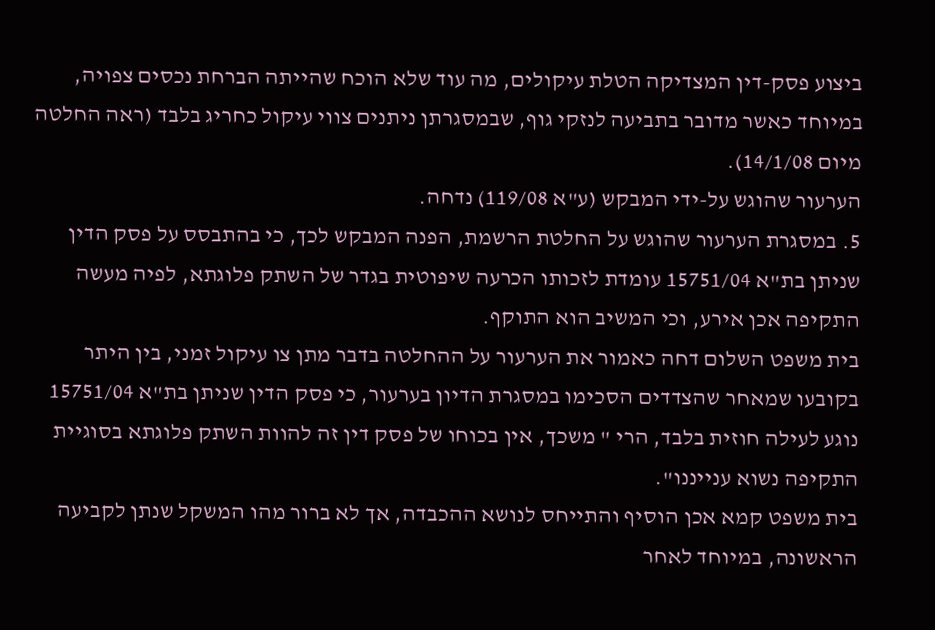ביצוע פסק-דין המצדיקה הטלת עיקולים, מה עוד שלא הוכח שהייתה הברחת נכסים צפויה, במיוחד כאשר מדובר בתביעה לנזקי גוף, שבמסגרתן ניתנים צווי עיקול כחריג בלבד (ראה החלטה מיום 14/1/08).
הערעור שהוגש על-ידי המבקש (ע"א 119/08) נדחה.
5. במסגרת הערעור שהוגש על החלטת הרשמת, הפנה המבקש לכך, כי בהתבסס על פסק הדין שניתן בת"א 15751/04 עומדת לזכותו הכרעה שיפוטית בגדר של השתק פלוגתא, לפיה מעשה התקיפה אכן אירע, וכי המשיב הוא התוקף.
בית משפט השלום דחה כאמור את הערעור על ההחלטה בדבר מתן צו עיקול זמני, בין היתר בקובעו שמאחר שהצדדים הסכימו במסגרת הדיון בערעור, כי פסק הדין שניתן בת"א 15751/04 נוגע לעילה חוזית בלבד, הרי " משכך, אין בכוחו של פסק דין זה להוות השתק פלוגתא בסוגיית התקיפה נשוא ענייננו".
בית משפט קמא אכן הוסיף והתייחס לנושא ההכבדה, אך לא ברור מהו המשקל שנתן לקביעה הראשונה, במיוחד לאחר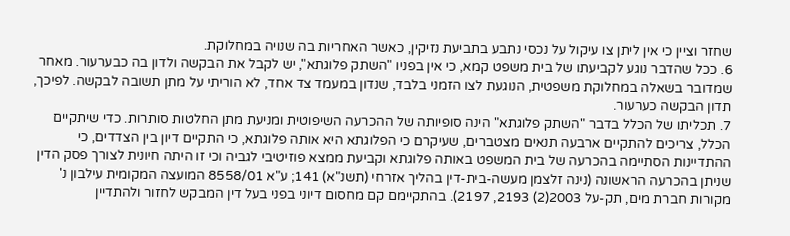שחזר וציין כי אין ליתן צו עיקול על נכסי נתבע בתביעת נזיקין, כאשר האחריות בה שנויה במחלוקת.
6. ככל שהדבר נוגע לקביעתו של בית משפט קמא, כי אין בפניו "השתק פלוגתא", יש לקבל את הבקשה ולדון בה כבערעור. מאחר שמדובר בשאלה במחלוקת משפטית, הנוגעת לצו הזמני בלבד, שנדון במעמד צד אחד, לא הוריתי על מתן תשובה לבקשה. לפיכך, תדון הבקשה כערעור.
7. תכליתו של הכלל בדבר "השתק פלוגתא" הינה סופיותה של ההכרעה השיפוטית ומניעת מתן החלטות סותרות. כדי שיתקיים הכלל, צריכים להתקיים ארבעה תנאים מצטברים, שעיקרם כי הפלוגתא היא אותה פלוגתא, כי התקיים דיון בין הצדדים, כי ההתדיינות הסתיימה בהכרעה של בית המשפט באותה פלוגתא וקביעת ממצא פוזיטיבי לגביה וכי זו היתה חיונית לצורך פסק הדין שניתן בהכרעה הראשונה (נינה זלצמן מעשה-בית-דין בהליך אזרחי (תשנ"א) 141; ע"א 8558/01 המועצה המקומית עילבון נ' מקורות חברת מים, תק-על 2003(2) 2193, 2197). בהתקיימם קם מחסום דיוני בפני בעל דין המבקש לחזור ולהתדיין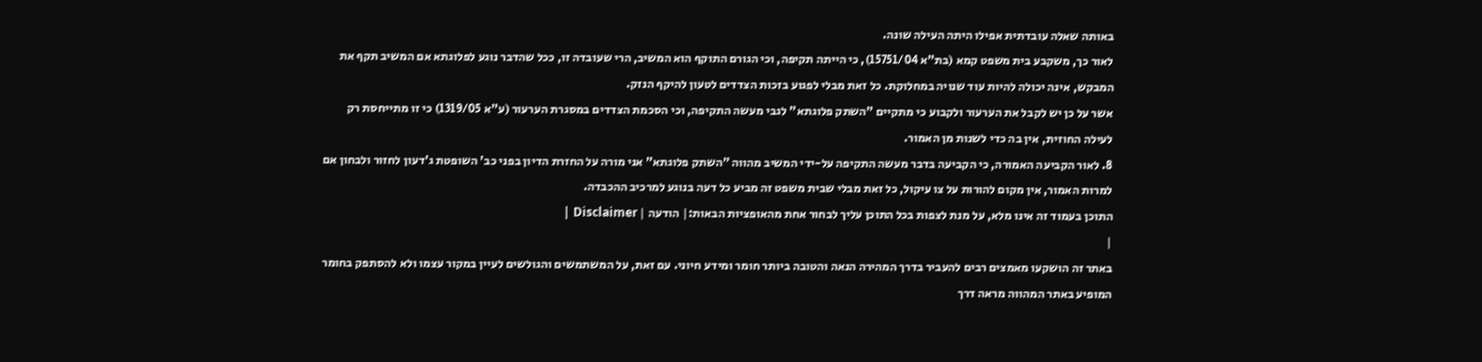באותה שאלה עובדתית אפילו היתה העילה שונה.
לאור כך, משקבע בית משפט קמא (בת"א 15751/04), כי הייתה תקיפה, וכי הגורם התוקף הוא המשיב, הרי שעובדה זו, ככל שהדבר נוגע לפלוגתא אם המשיב תקף את המבקש, אינה יכולה להיות עוד שנויה במחלוקת. כל זאת מבלי לפגוע בזכות הצדדים לטעון להיקף הנזק.
אשר על כן יש לקבל את הערעור ולקבוע כי מתקיים "השתק פלוגתא" לגבי מעשה התקיפה, וכי הסכמת הצדדים במסגרת הערעור (ע"א 1319/05) כי זו מתייחסת רק לעילה החוזית, אין בה כדי לשנות מן האמור.
8. לאור הקביעה האמורה, כי הקביעה בדבר מעשה התקיפה על-ידי המשיב מהווה "השתק פלוגתא" אני מורה על החזרת הדיון בפני כב' השופטת ג'דעון לחזור ולבחון אם למרות האמור, אין מקום להורות על צו עיקול, כל זאת מבלי שבית משפט זה מביע כל דעה בנוגע למרכיב ההכבדה.
התוכן בעמוד זה אינו מלא, על מנת לצפות בכל התוכן עליך לבחור אחת מהאופציות הבאות:| הודעה | Disclaimer |
|
באתר זה הושקעו מאמצים רבים להעביר בדרך המהירה הנאה והטובה ביותר חומר ומידע חיוני. עם זאת, על המשתמשים והגולשים לעיין במקור עצמו ולא להסתפק בחומר המופיע באתר המהווה מראה דרך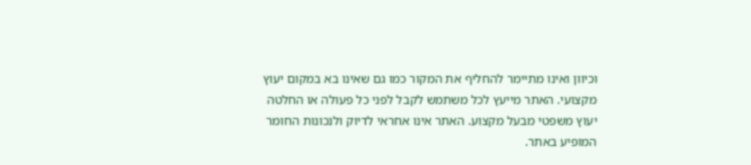וכיוון ואינו מתיימר להחליף את המקור כמו גם שאינו בא במקום יעוץ מקצועי. האתר מייעץ לכל משתמש לקבל לפני כל פעולה או החלטה יעוץ משפטי מבעל מקצוע. האתר אינו אחראי לדיוק ולנכונות החומר המופיע באתר.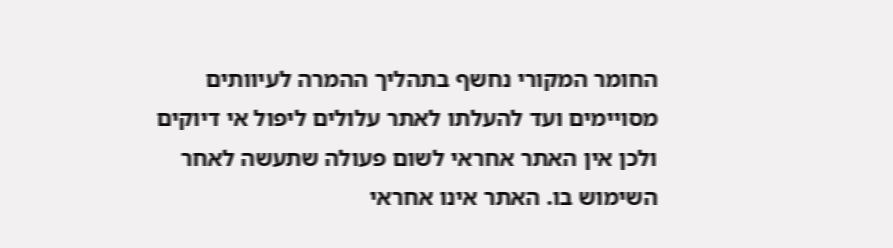החומר המקורי נחשף בתהליך ההמרה לעיוותים מסויימים ועד להעלתו לאתר עלולים ליפול אי דיוקים ולכן אין האתר אחראי לשום פעולה שתעשה לאחר השימוש בו. האתר אינו אחראי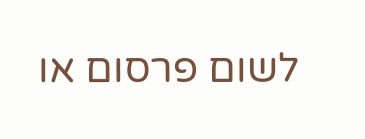לשום פרסום או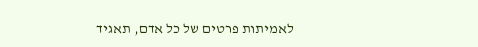לאמיתות פרטים של כל אדם, תאגיד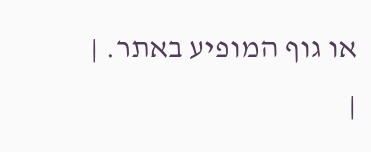או גוף המופיע באתר. |
|